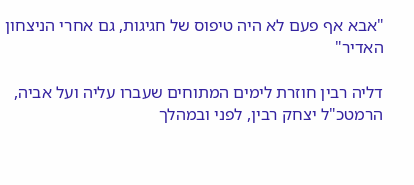"אבא אף פעם לא היה טיפוס של חגיגות, גם אחרי הניצחון האדיר"

דליה רבין חוזרת לימים המתוחים שעברו עליה ועל אביה, הרמטכ"ל יצחק רבין, לפני ובמהלך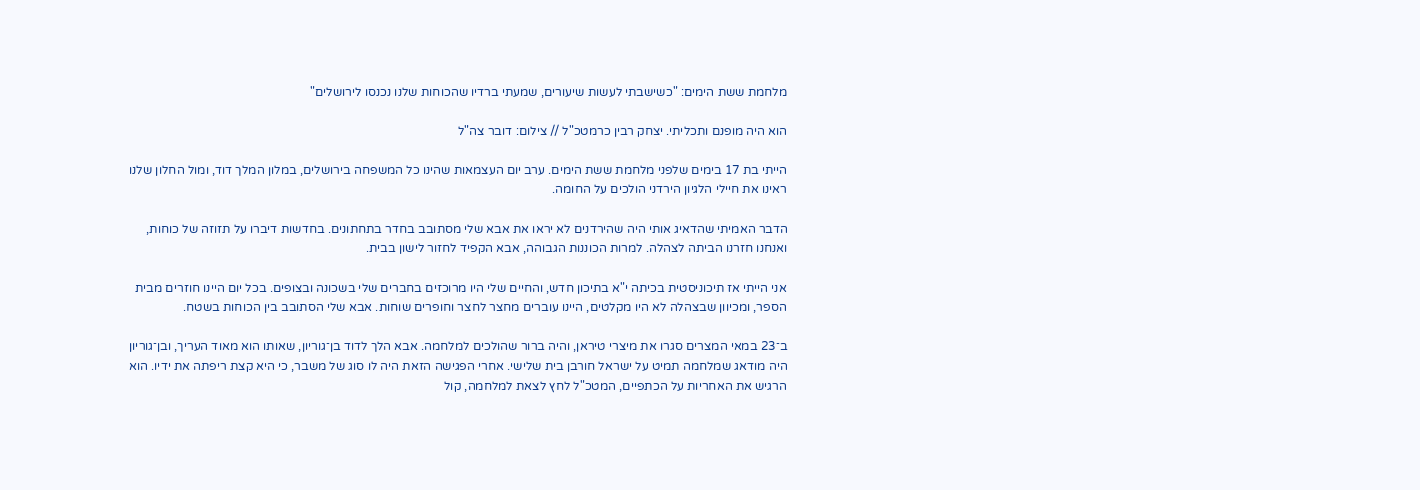מלחמת ששת הימים: "כשישבתי לעשות שיעורים, שמעתי ברדיו שהכוחות שלנו נכנסו לירושלים"

הוא היה מופנם ותכליתי. יצחק רבין כרמטכ"ל // צילום: דובר צה"ל

הייתי בת 17 בימים שלפני מלחמת ששת הימים. ערב יום העצמאות שהינו כל המשפחה בירושלים, במלון המלך דוד, ומול החלון שלנו ראינו את חיילי הלגיון הירדני הולכים על החומה.

הדבר האמיתי שהדאיג אותי היה שהירדנים לא יראו את אבא שלי מסתובב בחדר בתחתונים. בחדשות דיברו על תזוזה של כוחות, ואנחנו חזרנו הביתה לצהלה. למרות הכוננות הגבוהה, אבא הקפיד לחזור לישון בבית.

אני הייתי אז תיכוניסטית בכיתה י"א בתיכון חדש, והחיים שלי היו מרוכזים בחברים שלי בשכונה ובצופים. בכל יום היינו חוזרים מבית הספר, ומכיוון שבצהלה לא היו מקלטים, היינו עוברים מחצר לחצר וחופרים שוחות. אבא שלי הסתובב בין הכוחות בשטח.

ב־23 במאי המצרים סגרו את מיצרי טיראן, והיה ברור שהולכים למלחמה. אבא הלך לדוד בן־גוריון, שאותו הוא מאוד העריך, ובן־גוריון היה מודאג שמלחמה תמיט על ישראל חורבן בית שלישי. אחרי הפגישה הזאת היה לו סוג של משבר, כי היא קצת ריפתה את ידיו. הוא הרגיש את האחריות על הכתפיים, המטכ"ל לחץ לצאת למלחמה, קול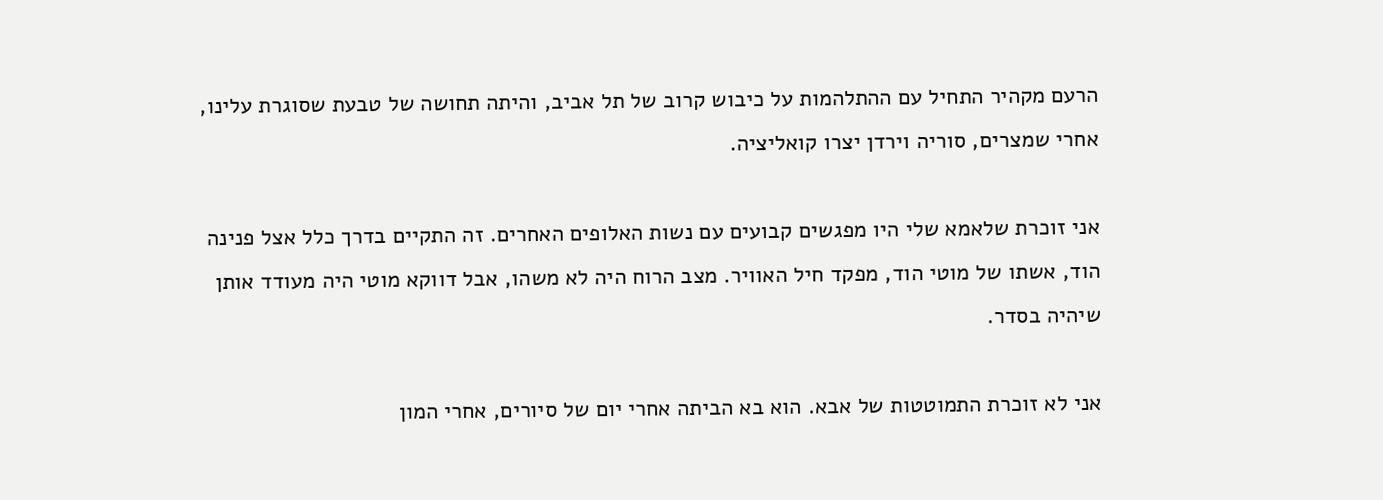הרעם מקהיר התחיל עם ההתלהמות על כיבוש קרוב של תל אביב, והיתה תחושה של טבעת שסוגרת עלינו, אחרי שמצרים, סוריה וירדן יצרו קואליציה.

אני זוכרת שלאמא שלי היו מפגשים קבועים עם נשות האלופים האחרים. זה התקיים בדרך כלל אצל פנינה הוד, אשתו של מוטי הוד, מפקד חיל האוויר. מצב הרוח היה לא משהו, אבל דווקא מוטי היה מעודד אותן שיהיה בסדר.

אני לא זוכרת התמוטטות של אבא. הוא בא הביתה אחרי יום של סיורים, אחרי המון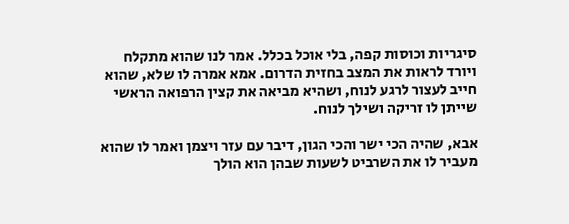סיגריות וכוסות קפה, בלי אוכל בכלל. אמר לנו שהוא מתקלח ויורד לראות את המצב בחזית הדרום. אמא אמרה לו שלא, שהוא חייב לעצור לרגע לנוח, ושהיא מביאה את קצין הרפואה הראשי שייתן לו זריקה ושילך לנוח.

אבא, שהיה הכי ישר והכי הגון, דיבר עם עזר ויצמן ואמר לו שהוא מעביר לו את השרביט לשעות שבהן הוא הולך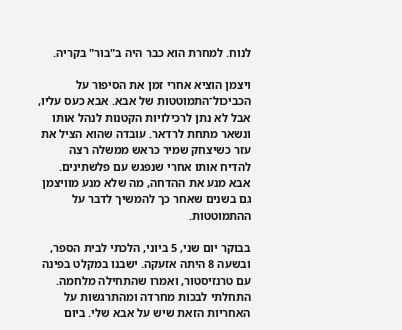לנוח. למחרת הוא כבר היה ב"בור" בקריה.

ויצמן הוציא אחרי זמן את הסיפור על הכביכול־התמוטטות של אבא. אבא כעס עליו, אבל לא נתן לרכילויות הקטנות לנהל אותו ונשאר מתחת לרדאר. עובדה שהוא הציל את עזר כשיצחק שמיר כראש ממשלה רצה להדיח אותו אחרי שנפגש עם פלשתינים. אבא מנע את ההדחה, מה שלא מנע מוויצמן גם בשנים שאחר כך להמשיך לדבר על ההתמוטטות.

בבוקר יום שני, 5 ביוני, הלכתי לבית הספר, ובשעה 8 היתה אזעקה. ישבנו במקלט בפינה עם טרנזיסטור, ואמרו שהתחילה מלחמה. התחלתי לבכות מחרדה ומהתרגשות על האחריות הזאת שיש על אבא שלי. ביום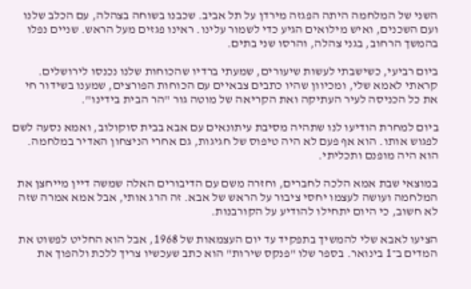השני של המלחמה היתה הפגזה מירדן על תל אביב. שכבנו בשוחה בצהלה, עם הכלב שלנו ועם השכנים, ואיש מילואים הגיע כדי לשמור עלינו. ראינו פגזים מעל הראש. שניים נפלו בהמשך הרחוב, בגני צהלה, והרסו שני בתים.

ביום רביעי, כשישבתי לעשות שיעורים, שמעתי ברדיו שהכוחות שלנו נכנסו לירושלים. קראתי לאמא שלי, ומכיוון שהיו כתבים צבאיים עם הכוחות הפורצים, שמענו בשידור חי את כל הכניסה לעיר העתיקה ואת הקריאה של מוטה גור "הר הבית בידינו".

ביום למחרת הודיעו לנו שתהיה מסיבת עיתונאים עם אבא בבית סוקולוב, ואמא נסעה לשם לפגוש אותו. הוא אף פעם לא היה טיפוס של חגיגות, גם אחרי הניצחון האדיר במלחמה. הוא היה מופנם ותכליתי.

במוצאי שבת אמא הלכה לחברים, וחזרה משם עם הדיבורים האלה שמשה דיין מייחצן את המלחמה ועושה לעצמו יחסי ציבור על הראש של אבא. זה הרג אותי, אבל אמא אמרה שזה לא חשוב, כי היום יתחילו להודיע על הקורבנות.

הציעו לאבא שלי להמשיך בתפקיד עד יום העצמאות של 1968, אבל הוא החליט לפשוט את המדים ב־1 בינואר. בספר שלו "פנקס שירות" הוא כתב שעכשיו צריך ללכת ולהפוך את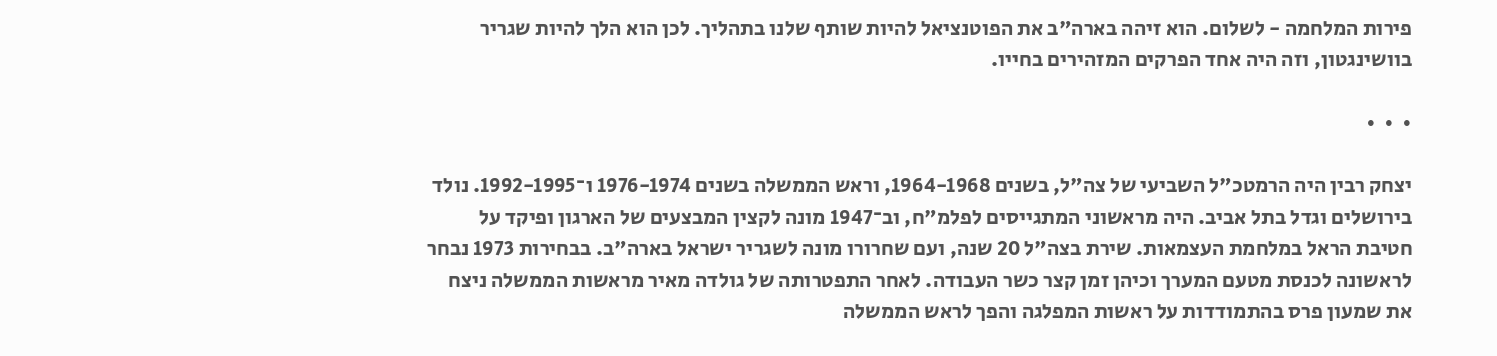פירות המלחמה - לשלום. הוא זיהה בארה"ב את הפוטנציאל להיות שותף שלנו בתהליך. לכן הוא הלך להיות שגריר בוושינגטון, וזה היה אחד הפרקים המזהירים בחייו.

•  •  •

יצחק רבין היה הרמטכ"ל השביעי של צה"ל, בשנים 1964-1968, וראש הממשלה בשנים 1976-1974 ו־1992-1995. נולד בירושלים וגדל בתל אביב. היה מראשוני המתגייסים לפלמ"ח, וב־1947 מונה לקצין המבצעים של הארגון ופיקד על חטיבת הראל במלחמת העצמאות. שירת בצה"ל 20 שנה, ועם שחרורו מונה לשגריר ישראל בארה"ב. בבחירות 1973 נבחר לראשונה לכנסת מטעם המערך וכיהן זמן קצר כשר העבודה. לאחר התפטרותה של גולדה מאיר מראשות הממשלה ניצח את שמעון פרס בהתמודדות על ראשות המפלגה והפך לראש הממשלה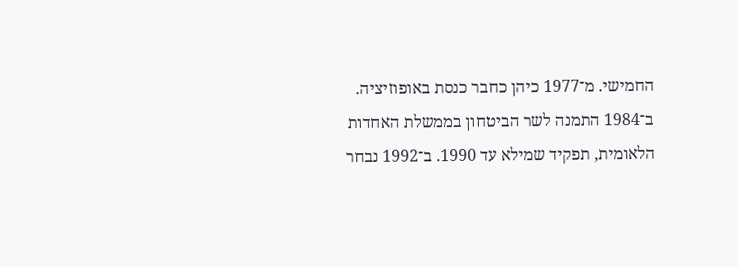החמישי. מ־1977 כיהן כחבר כנסת באופוזיציה. ב־1984 התמנה לשר הביטחון בממשלת האחדות הלאומית, תפקיד שמילא עד 1990. ב־1992 נבחר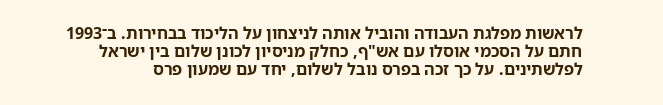לראשות מפלגת העבודה והוביל אותה לניצחון על הליכוד בבחירות. ב־1993 חתם על הסכמי אוסלו עם אש"ף, כחלק מניסיון לכונן שלום בין ישראל לפלשתינים. על כך זכה בפרס נובל לשלום, יחד עם שמעון פרס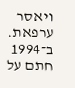ויאסר ערפאת. ב־1994 חתם על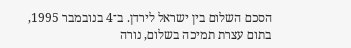הסכם השלום בין ישראל לירדן. ב־4 בנובמבר 1995, בתום עצרת תמיכה בשלום, נורה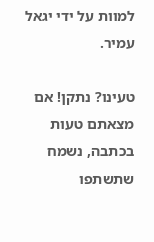למוות על ידי יגאל עמיר.

טעינו? נתקן! אם מצאתם טעות בכתבה, נשמח שתשתפו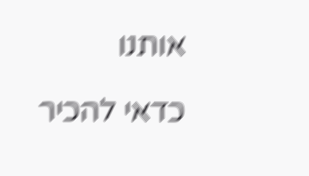אותנו

כדאי להכיר